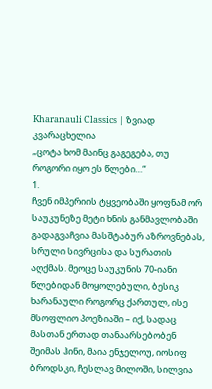Kharanauli Classics | ზვიად კვარაცხელია
„ცოტა ხომ მაინც გაგეგება, თუ როგორი იყო ეს წლები…“
1.
ჩვენ იმპერიის ტყვეობაში ყოფნამ ორ საუკუნეზე მეტი ხნის განმავლობაში გადაგვაჩვია მასშტაბურ აზროვნებას, სრული სივრცისა და სურათის აღქმას. მეოცე საუკუნის 70-იანი წლებიდან მოყოლებული, ბესიკ ხარანაული როგორც ქართულ, ისე მსოფლიო პოეზიაში – იქ, სადაც მასთან ერთად თანაარსებობენ შეიმას ჰინი, მაია ენჯელოუ, იოსიფ ბროდსკი, ჩესლავ მილოში, სილვია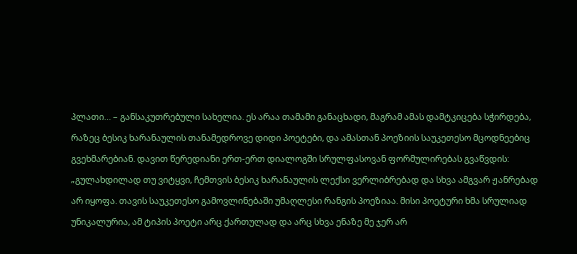პლათი… – განსაკუთრებული სახელია. ეს არაა თამამი განაცხადი, მაგრამ ამას დამტკიცება სჭირდება, რაზეც ბესიკ ხარანაულის თანამედროვე დიდი პოეტები, და ამასთან პოეზიის საუკეთესო მცოდნეებიც გვეხმარებიან. დავით წერედიანი ერთ-ერთ დიალოგში სრულფასოვან ფორმულირებას გვაწვდის: „გულახდილად თუ ვიტყვი, ჩემთვის ბესიკ ხარანაულის ლექსი ვერლიბრებად და სხვა ამგვარ ჟანრებად არ იყოფა. თავის საუკეთესო გამოვლინებაში უმაღლესი რანგის პოეზიაა. მისი პოეტური ხმა სრულიად უნიკალურია, ამ ტიპის პოეტი არც ქართულად და არც სხვა ენაზე მე ჯერ არ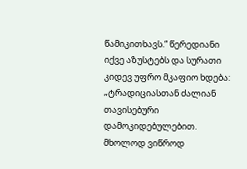წამიკითხავს.“ წერედიანი იქვე აზუსტებს და სურათი კიდევ უფრო მკაფიო ხდება: „ტრადიციასთან ძალიან თავისებური დამოკიდებულებით. მხოლოდ ვიწროდ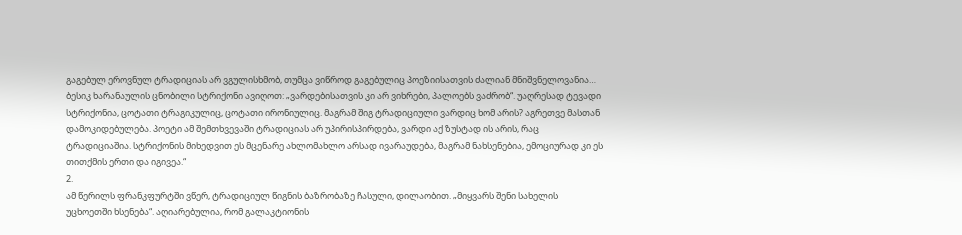გაგებულ ეროვნულ ტრადიციას არ ვგულისხმობ, თუმცა ვიწროდ გაგებულიც პოეზიისათვის ძალიან მნიშვნელოვანია… ბესიკ ხარანაულის ცნობილი სტრიქონი ავიღოთ: „ვარდებისათვის კი არ ვიხრები, პალოებს ვაძრობ“. უაღრესად ტევადი სტრიქონია, ცოტათი ტრაგიკულიც, ცოტათი ირონიულიც. მაგრამ შიგ ტრადიციული ვარდიც ხომ არის? აგრეთვე მასთან დამოკიდებულება. პოეტი ამ შემთხვევაში ტრადიციას არ უპირისპირდება, ვარდი აქ ზუსტად ის არის, რაც ტრადიციაშია. სტრიქონის მიხედვით ეს მცენარე ახლომახლო არსად ივარაუდება, მაგრამ ნახსენებია, ემოციურად კი ეს თითქმის ერთი და იგივეა.“
2.
ამ წერილს ფრანკფურტში ვწერ, ტრადიციულ წიგნის ბაზრობაზე ჩასული, დილაობით. „მიყვარს შენი სახელის უცხოეთში ხსენება“. აღიარებულია, რომ გალაკტიონის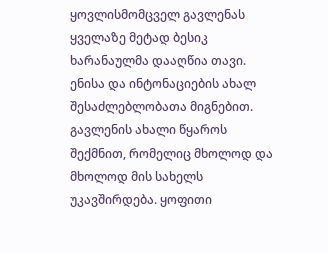ყოვლისმომცველ გავლენას ყველაზე მეტად ბესიკ ხარანაულმა დააღწია თავი. ენისა და ინტონაციების ახალ შესაძლებლობათა მიგნებით. გავლენის ახალი წყაროს შექმნით, რომელიც მხოლოდ და მხოლოდ მის სახელს უკავშირდება. ყოფითი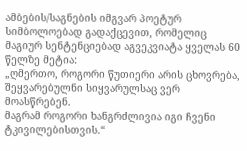ამბების/საგნების იმგვარ პოეტურ სიმბოლოებად გადაქცევით, რომელიც მაგიურ სენტენციებად აგვეკვიატა ყველას 60 წელზე მეტია:
„ღმერთო, როგორი წუთიერი არის ცხოვრება,
შეყვარებულნი სიყვარულსაც ვერ მოასწრებენ.
მაგრამ როგორი ხანგრძლივია იგი ჩვენი ტკივილებისთვის.“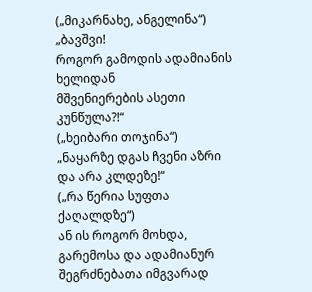(„მიკარნახე, ანგელინა“)
„ბავშვი!
როგორ გამოდის ადამიანის ხელიდან
მშვენიერების ასეთი კუნწულა?!“
(„ხეიბარი თოჯინა“)
„ნაყარზე დგას ჩვენი აზრი და არა კლდეზე!“
(„რა წერია სუფთა ქაღალდზე“)
ან ის როგორ მოხდა, გარემოსა და ადამიანურ შეგრძნებათა იმგვარად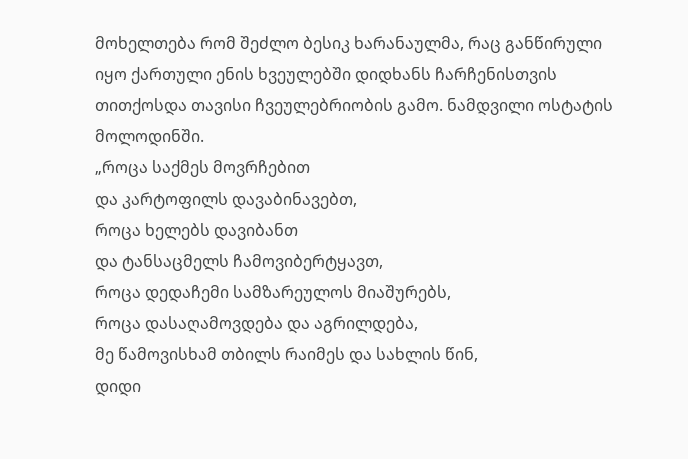მოხელთება რომ შეძლო ბესიკ ხარანაულმა, რაც განწირული იყო ქართული ენის ხვეულებში დიდხანს ჩარჩენისთვის თითქოსდა თავისი ჩვეულებრიობის გამო. ნამდვილი ოსტატის მოლოდინში.
„როცა საქმეს მოვრჩებით
და კარტოფილს დავაბინავებთ,
როცა ხელებს დავიბანთ
და ტანსაცმელს ჩამოვიბერტყავთ,
როცა დედაჩემი სამზარეულოს მიაშურებს,
როცა დასაღამოვდება და აგრილდება,
მე წამოვისხამ თბილს რაიმეს და სახლის წინ,
დიდი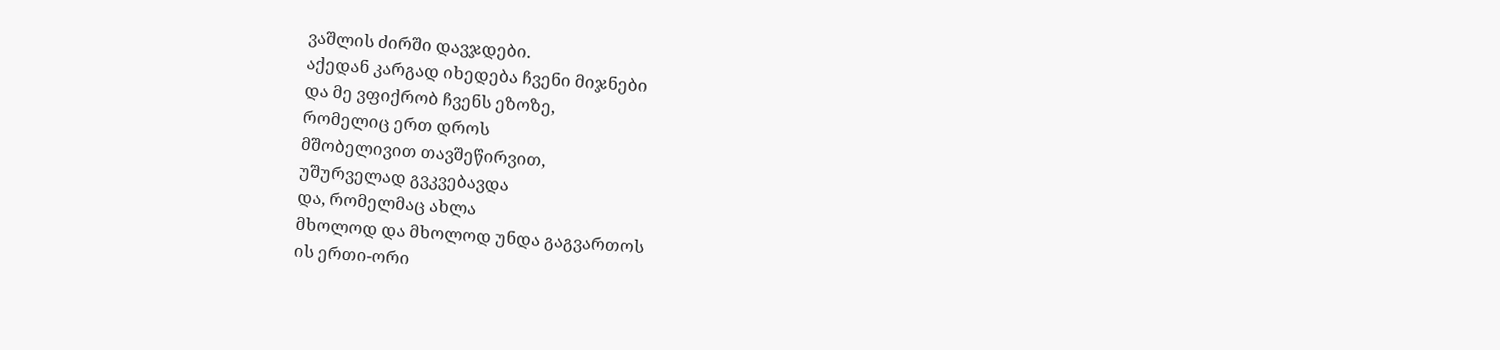ვაშლის ძირში დავჯდები.
აქედან კარგად იხედება ჩვენი მიჯნები
და მე ვფიქრობ ჩვენს ეზოზე,
რომელიც ერთ დროს
მშობელივით თავშეწირვით,
უშურველად გვკვებავდა
და, რომელმაც ახლა
მხოლოდ და მხოლოდ უნდა გაგვართოს
ის ერთი-ორი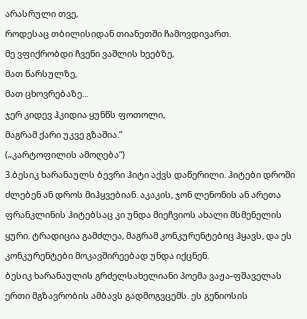არასრული თვე,
როდესაც თბილისიდან თიანეთში ჩამოვდივართ.
მე ვფიქრობდი ჩვენი ვაშლის ხეებზე,
მათ წარსულზე,
მათ ცხოვრებაზე...
ჯერ კიდევ ჰკიდია ყუნწს ფოთოლი,
მაგრამ ქარი უკვე გზაშია.“
(„კარტოფილის ამოღება“)
3.ბესიკ ხარანაულს ბევრი ჰიტი აქვს დაწერილი. ჰიტები დროში ძლებენ ან დროს მიჰყვებიან. აკაკის, ჯონ ლენონის ან არეთა ფრანკლინის ჰიტებსაც კი უნდა მიეჩვიოს ახალი მსმენელის ყური. ტრადიცია გამძლეა, მაგრამ კონკურენტებიც ჰყავს, და ეს კონკურენტები მოკავშირეებად უნდა იქცნენ.
ბესიკ ხარანაულის გრძელსახელიანი პოემა ვაჟა-ფშაველას ერთი მგზავრობის ამბავს გადმოგვცემს. ეს გენიოსის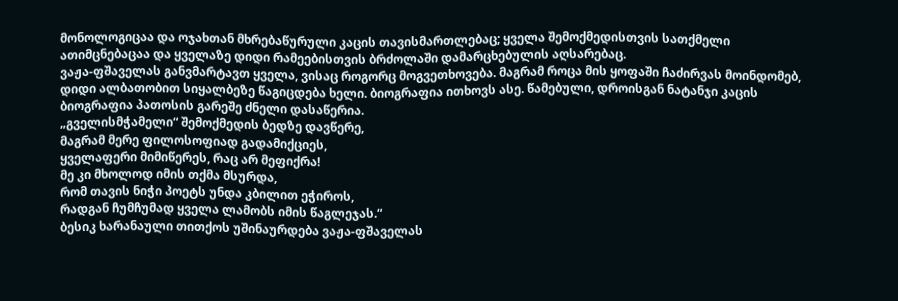მონოლოგიცაა და ოჯახთან მხრებაწურული კაცის თავისმართლებაც; ყველა შემოქმედისთვის სათქმელი ათიმცნებაცაა და ყველაზე დიდი რამეებისთვის ბრძოლაში დამარცხებულის აღსარებაც.
ვაჟა-ფშაველას განვმარტავთ ყველა, ვისაც როგორც მოგვეთხოვება. მაგრამ როცა მის ყოფაში ჩაძირვას მოინდომებ, დიდი ალბათობით სიყალბეზე წაგიცდება ხელი. ბიოგრაფია ითხოვს ასე. წამებული, დროისგან ნატანჯი კაცის ბიოგრაფია პათოსის გარეშე ძნელი დასაწერია.
„გველისმჭამელი“ შემოქმედის ბედზე დავწერე,
მაგრამ მერე ფილოსოფიად გადამიქციეს,
ყველაფერი მიმიწერეს, რაც არ მეფიქრა!
მე კი მხოლოდ იმის თქმა მსურდა,
რომ თავის ნიჭი პოეტს უნდა კბილით ეჭიროს,
რადგან ჩუმჩუმად ყველა ლამობს იმის წაგლეჯას.“
ბესიკ ხარანაული თითქოს უშინაურდება ვაჟა-ფშაველას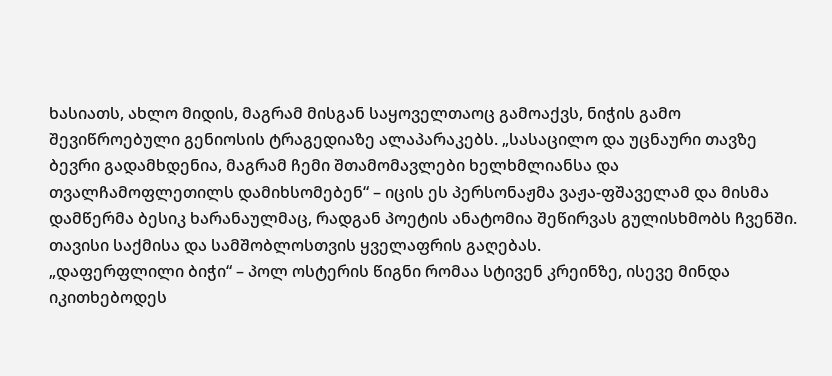ხასიათს, ახლო მიდის, მაგრამ მისგან საყოველთაოც გამოაქვს, ნიჭის გამო შევიწროებული გენიოსის ტრაგედიაზე ალაპარაკებს. „სასაცილო და უცნაური თავზე ბევრი გადამხდენია, მაგრამ ჩემი შთამომავლები ხელხმლიანსა და თვალჩამოფლეთილს დამიხსომებენ“ – იცის ეს პერსონაჟმა ვაჟა-ფშაველამ და მისმა დამწერმა ბესიკ ხარანაულმაც, რადგან პოეტის ანატომია შეწირვას გულისხმობს ჩვენში. თავისი საქმისა და სამშობლოსთვის ყველაფრის გაღებას.
„დაფერფლილი ბიჭი“ – პოლ ოსტერის წიგნი რომაა სტივენ კრეინზე, ისევე მინდა იკითხებოდეს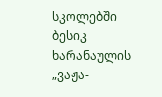სკოლებში ბესიკ ხარანაულის „ვაჟა-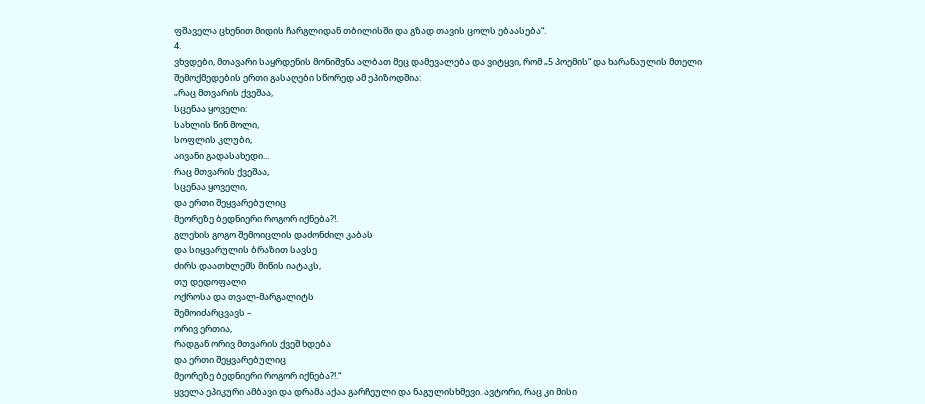ფშაველა ცხენით მიდის ჩარგლიდან თბილისში და გზად თავის ცოლს ებაასება“.
4.
ვხვდები, მთავარი საყრდენის მონიშვნა ალბათ მეც დამევალება და ვიტყვი, რომ „5 პოემის“ და ხარანაულის მთელი შემოქმედების ერთი გასაღები სწორედ ამ ეპიზოდშია:
„რაც მთვარის ქვეშაა,
სცენაა ყოველი:
სახლის წინ მოლი,
სოფლის კლუბი,
აივანი გადასახედი...
რაც მთვარის ქვეშაა,
სცენაა ყოველი,
და ერთი შეყვარებულიც
მეორეზე ბედნიერი როგორ იქნება?!.
გლეხის გოგო შემოიცლის დაძონძილ კაბას
და სიყვარულის ბრაზით სავსე
ძირს დაათხლეშს მიწის იატაკს,
თუ დედოფალი
ოქროსა და თვალ-მარგალიტს
შემოიძარცვავს –
ორივ ერთია,
რადგან ორივ მთვარის ქვეშ ხდება
და ერთი შეყვარებულიც
მეორეზე ბედნიერი როგორ იქნება?!.“
ყველა ეპიკური ამბავი და დრამა აქაა გარჩეული და ნაგულისხმევი. ავტორი, რაც კი მისი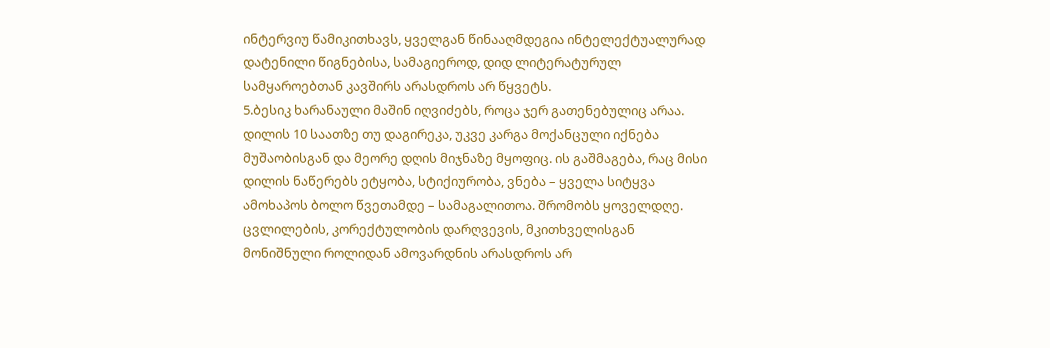ინტერვიუ წამიკითხავს, ყველგან წინააღმდეგია ინტელექტუალურად დატენილი წიგნებისა, სამაგიეროდ, დიდ ლიტერატურულ სამყაროებთან კავშირს არასდროს არ წყვეტს.
5.ბესიკ ხარანაული მაშინ იღვიძებს, როცა ჯერ გათენებულიც არაა. დილის 10 საათზე თუ დაგირეკა, უკვე კარგა მოქანცული იქნება მუშაობისგან და მეორე დღის მიჯნაზე მყოფიც. ის გაშმაგება, რაც მისი დილის ნაწერებს ეტყობა, სტიქიურობა, ვნება – ყველა სიტყვა ამოხაპოს ბოლო წვეთამდე – სამაგალითოა. შრომობს ყოველდღე. ცვლილების, კორექტულობის დარღვევის, მკითხველისგან მონიშნული როლიდან ამოვარდნის არასდროს არ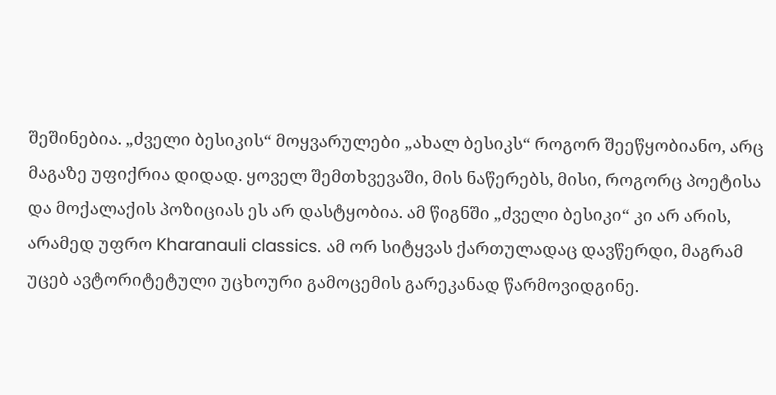შეშინებია. „ძველი ბესიკის“ მოყვარულები „ახალ ბესიკს“ როგორ შეეწყობიანო, არც მაგაზე უფიქრია დიდად. ყოველ შემთხვევაში, მის ნაწერებს, მისი, როგორც პოეტისა და მოქალაქის პოზიციას ეს არ დასტყობია. ამ წიგნში „ძველი ბესიკი“ კი არ არის, არამედ უფრო Kharanauli classics. ამ ორ სიტყვას ქართულადაც დავწერდი, მაგრამ უცებ ავტორიტეტული უცხოური გამოცემის გარეკანად წარმოვიდგინე.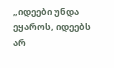„იდეები უნდა ეყაროს, იდეებს არ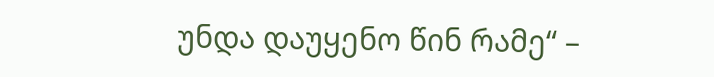უნდა დაუყენო წინ რამე“ –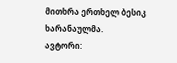მითხრა ერთხელ ბესიკ ხარანაულმა.
ავტორი: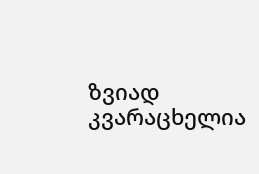ზვიად კვარაცხელია